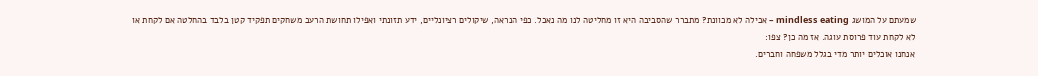שמעתם על המושג mindless eating – אכילה לא מכוונת? מתברר שהסביבה היא זו מחליטה לנו מה נאכל. כפי הנראה, שיקולים רציונליים, ידע תזונתי ואפילו תחושת הרעב משחקים תפקיד קטן בלבד בהחלטה אם לקחת או לא לקחת עוד פרוסת עוגה. אז מה כן? צפו:
אנחנו אוכלים יותר מדי בגלל משפחה וחברים.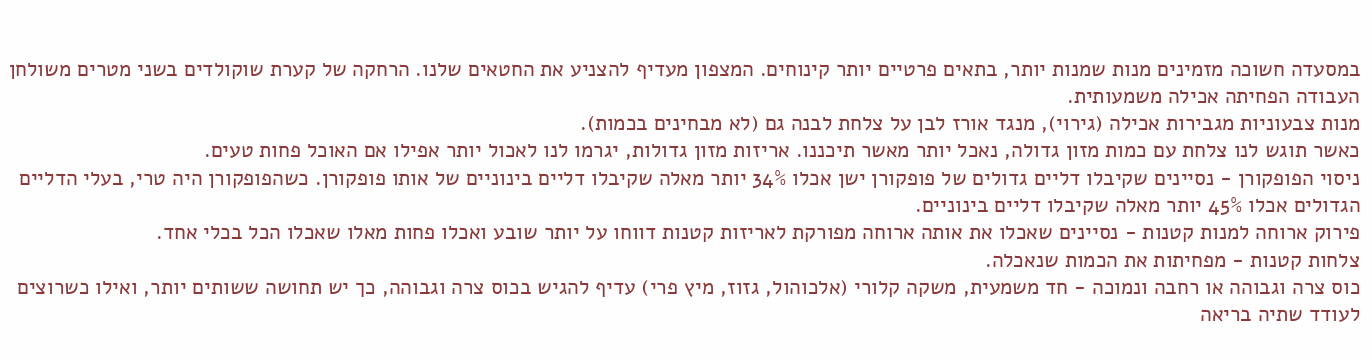במסעדה חשוכה מזמינים מנות שמנות יותר, בתאים פרטיים יותר קינוחים. המצפון מעדיף להצניע את החטאים שלנו. הרחקה של קערת שוקולדים בשני מטרים משולחן העבודה הפחיתה אכילה משמעותית.
מנות צבעוניות מגבירות אכילה (גירוי), מנגד אורז לבן על צלחת לבנה גם (לא מבחינים בכמות).
כאשר תוגש לנו צלחת עם כמות מזון גדולה, נאכל יותר מאשר תיכננו. אריזות מזון גדולות, יגרמו לנו לאכול יותר אפילו אם האוכל פחות טעים.
ניסוי הפופקורן - נסיינים שקיבלו דליים גדולים של פופקורן ישן אכלו 34% יותר מאלה שקיבלו דליים בינוניים של אותו פופקורן. כשהפופקורן היה טרי, בעלי הדליים הגדולים אכלו 45% יותר מאלה שקיבלו דליים בינוניים.
פירוק ארוחה למנות קטנות - נסיינים שאכלו את אותה ארוחה מפורקת לאריזות קטנות דווחו על יותר שובע ואכלו פחות מאלו שאכלו הכל בכלי אחד.
צלחות קטנות - מפחיתות את הכמות שנאכלה.
כוס צרה וגבוהה או רחבה ונמוכה - חד משמעית, משקה קלורי (אלכוהול, גזוז, מיץ פרי) עדיף להגיש בכוס צרה וגבוהה, כך יש תחושה ששותים יותר, ואילו כשרוצים לעודד שתיה בריאה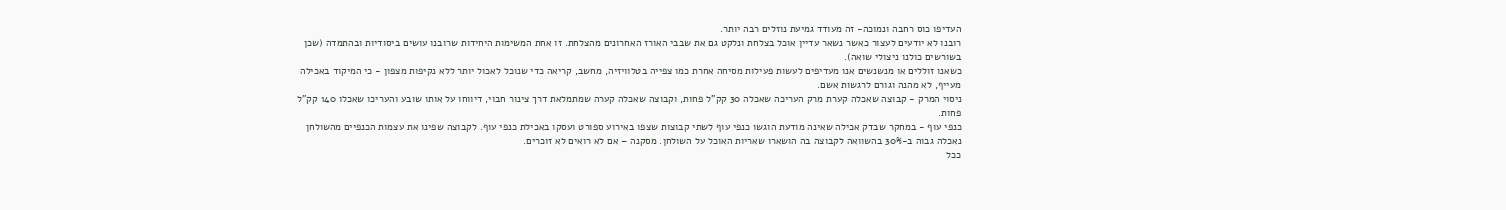העדיפו כוס רחבה ונמוכה- זה מעודד גמיעת נוזלים רבה יותר.
רובנו לא יודעים לעצור כאשר נשאר עדיין אוכל בצלחת ונלקט גם את שבבי האורז האחרונים מהצלחת. זו אחת המשימות היחידות שרובנו עושים ביסודיות ובהתמדה (שכן בשורשים כולנו ניצולי שואה).
כשאנו זוללים או מנשנשים אנו מעדיפים לעשות פעילות מסיחה אחרת כמו צפייה בטלוויזיה, מחשב, קריאה כדי שנוכל לאכול יותר ללא נקיפות מצפון - כי המיקוד באכילה מעייף, לא מהנה וגורם לרגשות אשם.
ניסוי המרק - קבוצה שאכלה קערת מרק העריכה שאכלה 30 קק"ל פחות, וקבוצה שאכלה קערה שמתמלאת דרך צינור חבוי, דיווחו על אותו שובע והעריכו שאכלו 140 קק"ל פחות.
כנפי עוף - במחקר שבדק אכילה שאינה מודעת הוגשו כנפי עוף לשתי קבוצות שצפו באירוע ספורט ועסקו באכילת כנפי עוף. לקבוצה שפינו את עצמות הכנפיים מהשולחן נאכלה גבוה ב-30% בהשוואה לקבוצה בה הושארו שאריות האוכל על השולחן. מסקנה – אם לא רואים לא זוכרים.
ככל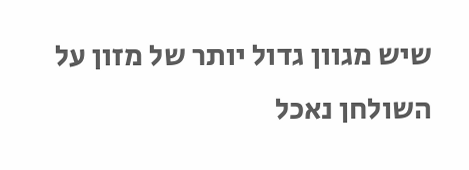שיש מגוון גדול יותר של מזון על השולחן נאכל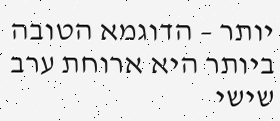יותר – הדוגמא הטובה ביותר היא ארוחת ערב שישי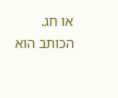או חג.
הכותב הוא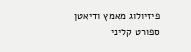פיזיולוג מאמץ ודיאטן ספורט קליני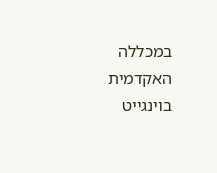במכללה האקדמית בוינגייט